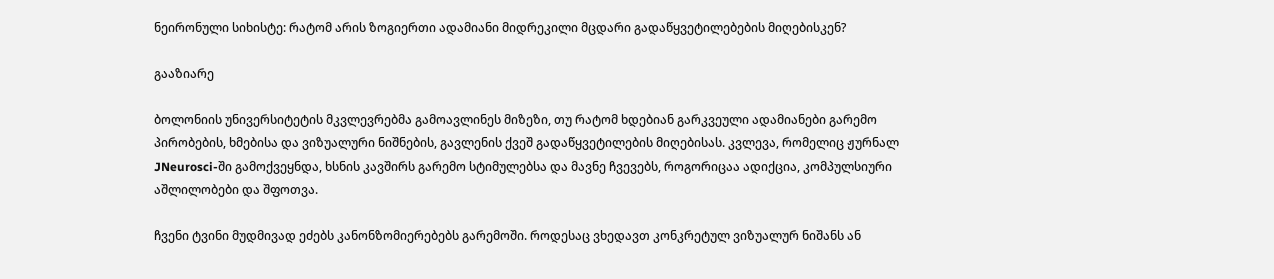ნეირონული სიხისტე: რატომ არის ზოგიერთი ადამიანი მიდრეკილი მცდარი გადაწყვეტილებების მიღებისკენ?

გააზიარე

ბოლონიის უნივერსიტეტის მკვლევრებმა გამოავლინეს მიზეზი, თუ რატომ ხდებიან გარკვეული ადამიანები გარემო პირობების, ხმებისა და ვიზუალური ნიშნების, გავლენის ქვეშ გადაწყვეტილების მიღებისას. კვლევა, რომელიც ჟურნალ JNeurosci-ში გამოქვეყნდა, ხსნის კავშირს გარემო სტიმულებსა და მავნე ჩვევებს, როგორიცაა ადიქცია, კომპულსიური აშლილობები და შფოთვა.

ჩვენი ტვინი მუდმივად ეძებს კანონზომიერებებს გარემოში. როდესაც ვხედავთ კონკრეტულ ვიზუალურ ნიშანს ან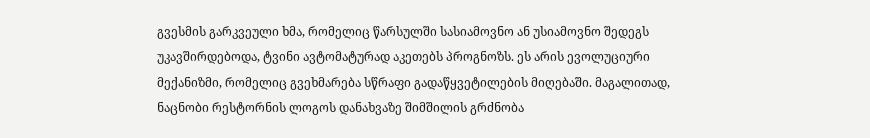გვესმის გარკვეული ხმა, რომელიც წარსულში სასიამოვნო ან უსიამოვნო შედეგს უკავშირდებოდა, ტვინი ავტომატურად აკეთებს პროგნოზს. ეს არის ევოლუციური მექანიზმი, რომელიც გვეხმარება სწრაფი გადაწყვეტილების მიღებაში. მაგალითად, ნაცნობი რესტორნის ლოგოს დანახვაზე შიმშილის გრძნობა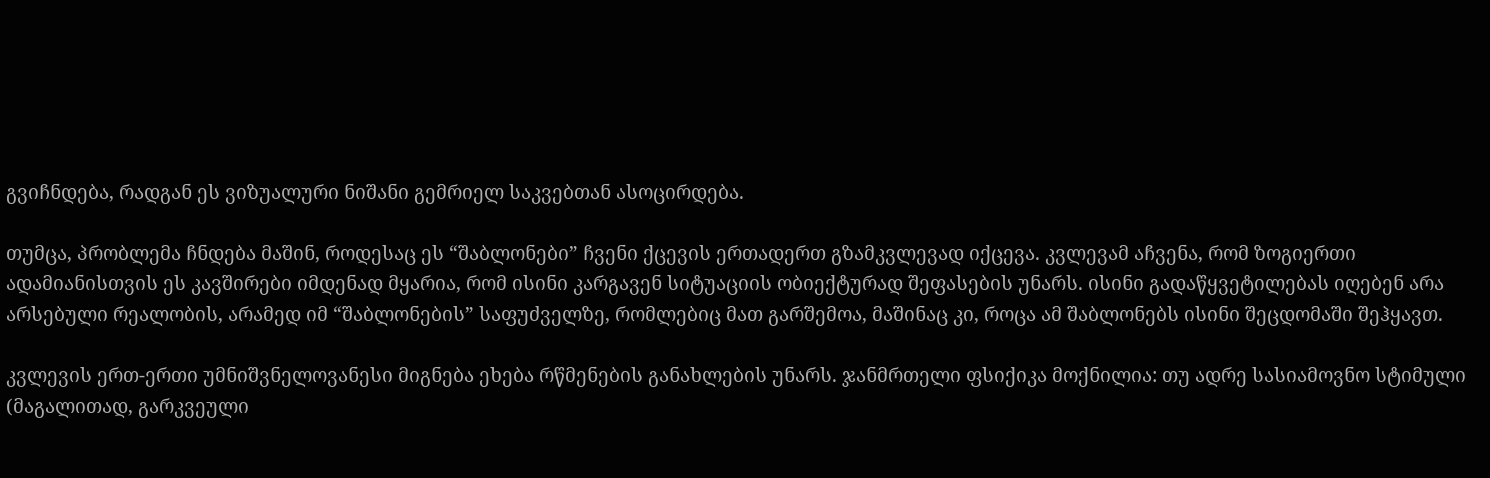გვიჩნდება, რადგან ეს ვიზუალური ნიშანი გემრიელ საკვებთან ასოცირდება.

თუმცა, პრობლემა ჩნდება მაშინ, როდესაც ეს “შაბლონები” ჩვენი ქცევის ერთადერთ გზამკვლევად იქცევა. კვლევამ აჩვენა, რომ ზოგიერთი ადამიანისთვის ეს კავშირები იმდენად მყარია, რომ ისინი კარგავენ სიტუაციის ობიექტურად შეფასების უნარს. ისინი გადაწყვეტილებას იღებენ არა არსებული რეალობის, არამედ იმ “შაბლონების” საფუძველზე, რომლებიც მათ გარშემოა, მაშინაც კი, როცა ამ შაბლონებს ისინი შეცდომაში შეჰყავთ.

კვლევის ერთ-ერთი უმნიშვნელოვანესი მიგნება ეხება რწმენების განახლების უნარს. ჯანმრთელი ფსიქიკა მოქნილია: თუ ადრე სასიამოვნო სტიმული (მაგალითად, გარკვეული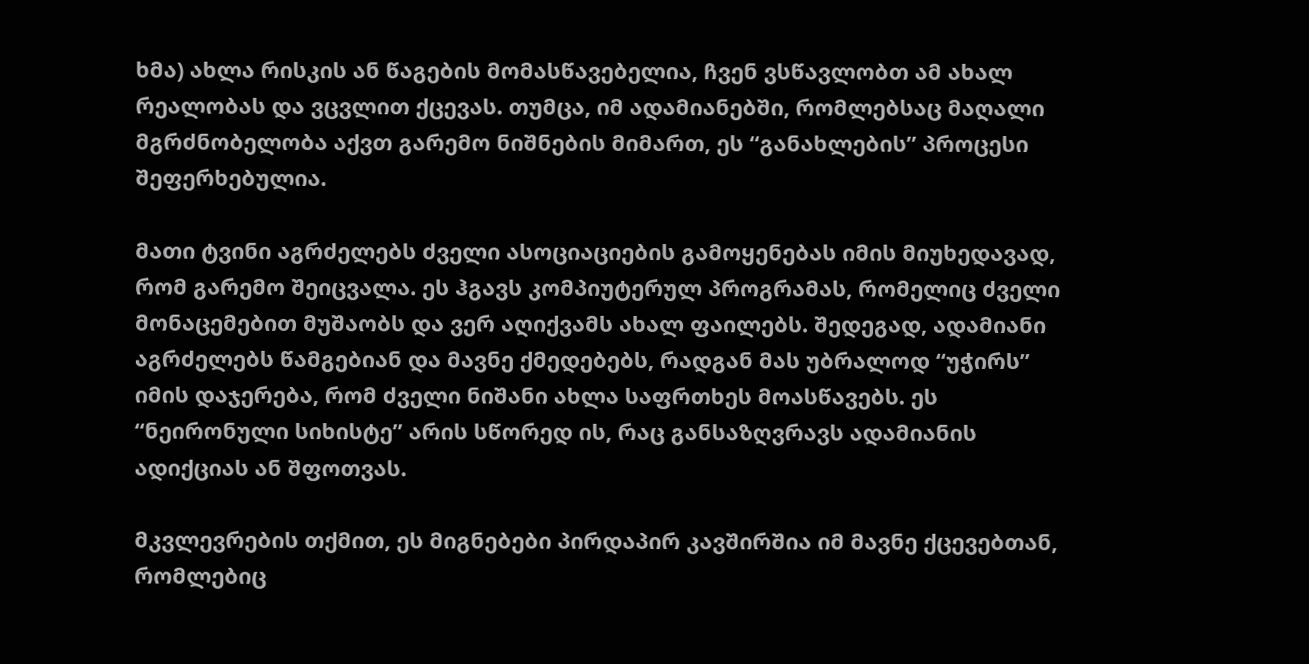ხმა) ახლა რისკის ან წაგების მომასწავებელია, ჩვენ ვსწავლობთ ამ ახალ რეალობას და ვცვლით ქცევას. თუმცა, იმ ადამიანებში, რომლებსაც მაღალი მგრძნობელობა აქვთ გარემო ნიშნების მიმართ, ეს “განახლების” პროცესი შეფერხებულია.

მათი ტვინი აგრძელებს ძველი ასოციაციების გამოყენებას იმის მიუხედავად, რომ გარემო შეიცვალა. ეს ჰგავს კომპიუტერულ პროგრამას, რომელიც ძველი მონაცემებით მუშაობს და ვერ აღიქვამს ახალ ფაილებს. შედეგად, ადამიანი აგრძელებს წამგებიან და მავნე ქმედებებს, რადგან მას უბრალოდ “უჭირს” იმის დაჯერება, რომ ძველი ნიშანი ახლა საფრთხეს მოასწავებს. ეს “ნეირონული სიხისტე” არის სწორედ ის, რაც განსაზღვრავს ადამიანის ადიქციას ან შფოთვას.

მკვლევრების თქმით, ეს მიგნებები პირდაპირ კავშირშია იმ მავნე ქცევებთან, რომლებიც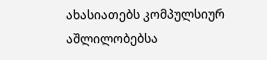ახასიათებს კომპულსიურ აშლილობებსა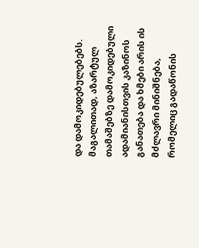და დამოკიდებულებებს. მაგალითად, აზარტულ თამაშებზე დამოკიდებული ადამიანისთვის კაზინოს განათება და ხმები არის ის მძლავრი მინიშნება, რომელიც გადაწონის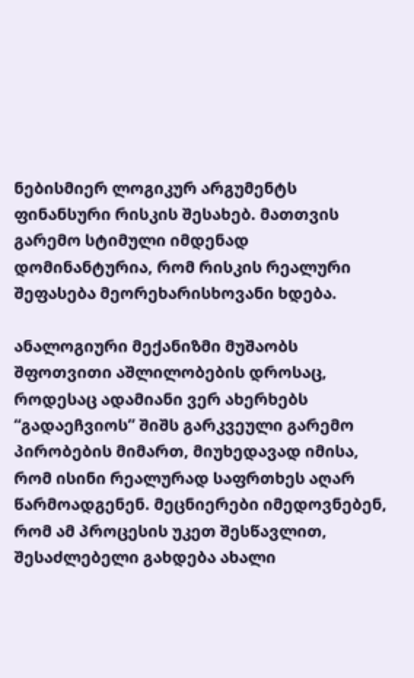ნებისმიერ ლოგიკურ არგუმენტს ფინანსური რისკის შესახებ. მათთვის გარემო სტიმული იმდენად დომინანტურია, რომ რისკის რეალური შეფასება მეორეხარისხოვანი ხდება.

ანალოგიური მექანიზმი მუშაობს შფოთვითი აშლილობების დროსაც, როდესაც ადამიანი ვერ ახერხებს “გადაეჩვიოს” შიშს გარკვეული გარემო პირობების მიმართ, მიუხედავად იმისა, რომ ისინი რეალურად საფრთხეს აღარ წარმოადგენენ. მეცნიერები იმედოვნებენ, რომ ამ პროცესის უკეთ შესწავლით, შესაძლებელი გახდება ახალი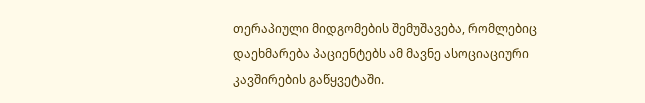თერაპიული მიდგომების შემუშავება, რომლებიც დაეხმარება პაციენტებს ამ მავნე ასოციაციური კავშირების გაწყვეტაში.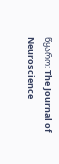წყარო: The Journal of Neuroscience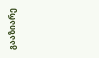გააზიარე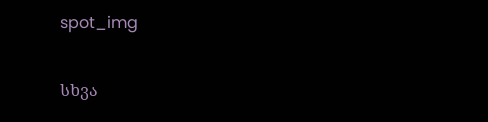spot_img

სხვა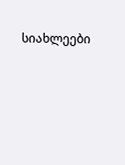სიახლეები